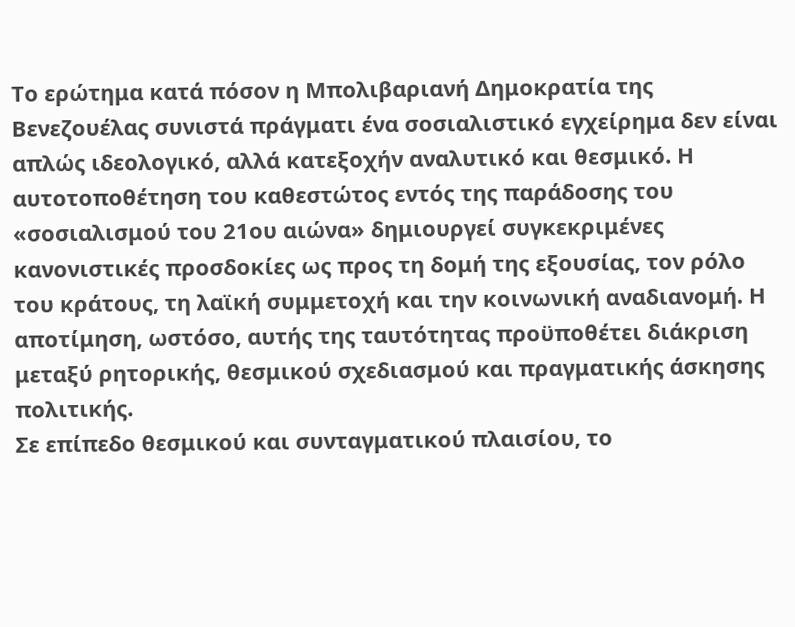Το ερώτημα κατά πόσον η Μπολιβαριανή Δημοκρατία της Βενεζουέλας συνιστά πράγματι ένα σοσιαλιστικό εγχείρημα δεν είναι απλώς ιδεολογικό, αλλά κατεξοχήν αναλυτικό και θεσμικό. Η αυτοτοποθέτηση του καθεστώτος εντός της παράδοσης του «σοσιαλισμού του 21ου αιώνα» δημιουργεί συγκεκριμένες κανονιστικές προσδοκίες ως προς τη δομή της εξουσίας, τον ρόλο του κράτους, τη λαϊκή συμμετοχή και την κοινωνική αναδιανομή. Η αποτίμηση, ωστόσο, αυτής της ταυτότητας προϋποθέτει διάκριση μεταξύ ρητορικής, θεσμικού σχεδιασμού και πραγματικής άσκησης πολιτικής.
Σε επίπεδο θεσμικού και συνταγματικού πλαισίου, το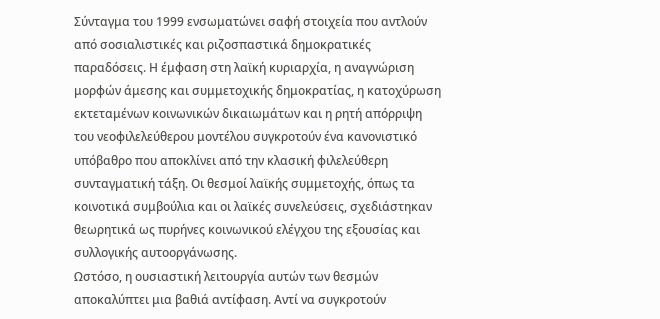Σύνταγμα του 1999 ενσωματώνει σαφή στοιχεία που αντλούν από σοσιαλιστικές και ριζοσπαστικά δημοκρατικές παραδόσεις. Η έμφαση στη λαϊκή κυριαρχία, η αναγνώριση μορφών άμεσης και συμμετοχικής δημοκρατίας, η κατοχύρωση εκτεταμένων κοινωνικών δικαιωμάτων και η ρητή απόρριψη του νεοφιλελεύθερου μοντέλου συγκροτούν ένα κανονιστικό υπόβαθρο που αποκλίνει από την κλασική φιλελεύθερη συνταγματική τάξη. Οι θεσμοί λαϊκής συμμετοχής, όπως τα κοινοτικά συμβούλια και οι λαϊκές συνελεύσεις, σχεδιάστηκαν θεωρητικά ως πυρήνες κοινωνικού ελέγχου της εξουσίας και συλλογικής αυτοοργάνωσης.
Ωστόσο, η ουσιαστική λειτουργία αυτών των θεσμών αποκαλύπτει μια βαθιά αντίφαση. Αντί να συγκροτούν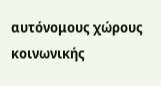αυτόνομους χώρους κοινωνικής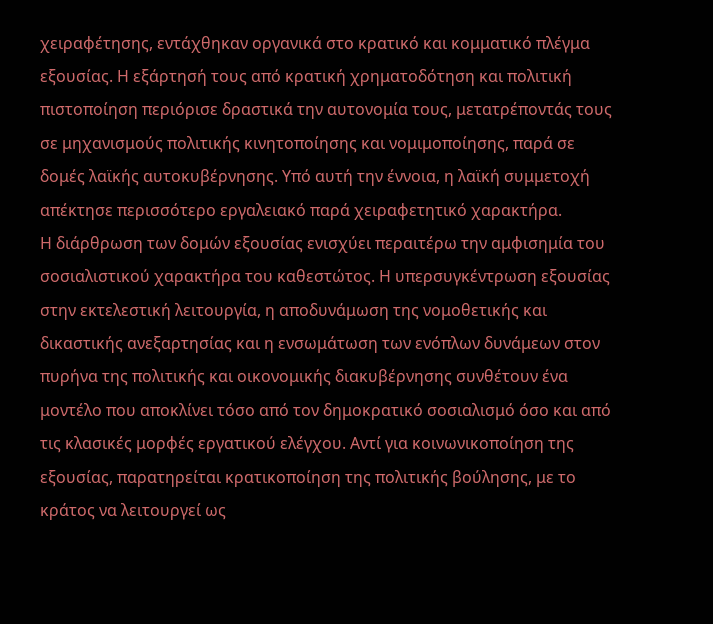χειραφέτησης, εντάχθηκαν οργανικά στο κρατικό και κομματικό πλέγμα εξουσίας. Η εξάρτησή τους από κρατική χρηματοδότηση και πολιτική πιστοποίηση περιόρισε δραστικά την αυτονομία τους, μετατρέποντάς τους σε μηχανισμούς πολιτικής κινητοποίησης και νομιμοποίησης, παρά σε δομές λαϊκής αυτοκυβέρνησης. Υπό αυτή την έννοια, η λαϊκή συμμετοχή απέκτησε περισσότερο εργαλειακό παρά χειραφετητικό χαρακτήρα.
Η διάρθρωση των δομών εξουσίας ενισχύει περαιτέρω την αμφισημία του σοσιαλιστικού χαρακτήρα του καθεστώτος. Η υπερσυγκέντρωση εξουσίας στην εκτελεστική λειτουργία, η αποδυνάμωση της νομοθετικής και δικαστικής ανεξαρτησίας και η ενσωμάτωση των ενόπλων δυνάμεων στον πυρήνα της πολιτικής και οικονομικής διακυβέρνησης συνθέτουν ένα μοντέλο που αποκλίνει τόσο από τον δημοκρατικό σοσιαλισμό όσο και από τις κλασικές μορφές εργατικού ελέγχου. Αντί για κοινωνικοποίηση της εξουσίας, παρατηρείται κρατικοποίηση της πολιτικής βούλησης, με το κράτος να λειτουργεί ως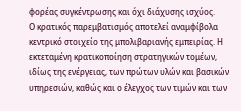φορέας συγκέντρωσης και όχι διάχυσης ισχύος.
Ο κρατικός παρεμβατισμός αποτελεί αναμφίβολα κεντρικό στοιχείο της μπολιβαριανής εμπειρίας. Η εκτεταμένη κρατικοποίηση στρατηγικών τομέων, ιδίως της ενέργειας, των πρώτων υλών και βασικών υπηρεσιών, καθώς και ο έλεγχος των τιμών και των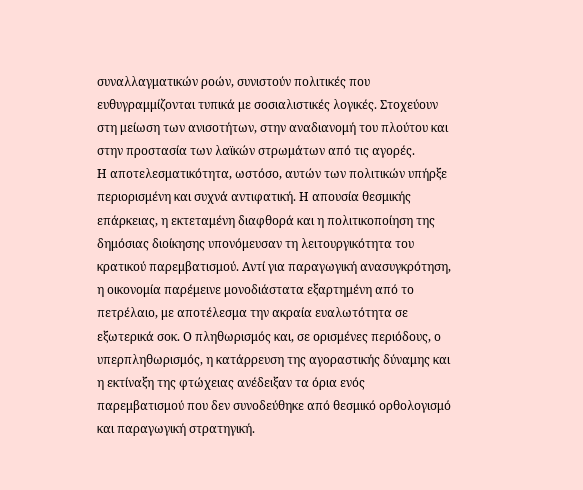συναλλαγματικών ροών, συνιστούν πολιτικές που ευθυγραμμίζονται τυπικά με σοσιαλιστικές λογικές. Στοχεύουν στη μείωση των ανισοτήτων, στην αναδιανομή του πλούτου και στην προστασία των λαϊκών στρωμάτων από τις αγορές.
Η αποτελεσματικότητα, ωστόσο, αυτών των πολιτικών υπήρξε περιορισμένη και συχνά αντιφατική. Η απουσία θεσμικής επάρκειας, η εκτεταμένη διαφθορά και η πολιτικοποίηση της δημόσιας διοίκησης υπονόμευσαν τη λειτουργικότητα του κρατικού παρεμβατισμού. Αντί για παραγωγική ανασυγκρότηση, η οικονομία παρέμεινε μονοδιάστατα εξαρτημένη από το πετρέλαιο, με αποτέλεσμα την ακραία ευαλωτότητα σε εξωτερικά σοκ. Ο πληθωρισμός και, σε ορισμένες περιόδους, ο υπερπληθωρισμός, η κατάρρευση της αγοραστικής δύναμης και η εκτίναξη της φτώχειας ανέδειξαν τα όρια ενός παρεμβατισμού που δεν συνοδεύθηκε από θεσμικό ορθολογισμό και παραγωγική στρατηγική.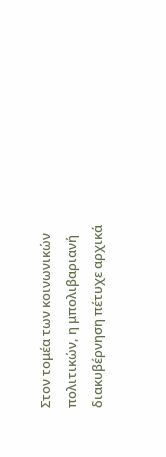Στον τομέα των κοινωνικών πολιτικών, η μπολιβαριανή διακυβέρνηση πέτυχε αρχικά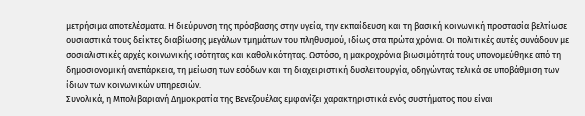μετρήσιμα αποτελέσματα. Η διεύρυνση της πρόσβασης στην υγεία, την εκπαίδευση και τη βασική κοινωνική προστασία βελτίωσε ουσιαστικά τους δείκτες διαβίωσης μεγάλων τμημάτων του πληθυσμού, ιδίως στα πρώτα χρόνια. Οι πολιτικές αυτές συνάδουν με σοσιαλιστικές αρχές κοινωνικής ισότητας και καθολικότητας. Ωστόσο, η μακροχρόνια βιωσιμότητά τους υπονομεύθηκε από τη δημοσιονομική ανεπάρκεια, τη μείωση των εσόδων και τη διαχειριστική δυσλειτουργία, οδηγώντας τελικά σε υποβάθμιση των ίδιων των κοινωνικών υπηρεσιών.
Συνολικά, η Μπολιβαριανή Δημοκρατία της Βενεζουέλας εμφανίζει χαρακτηριστικά ενός συστήματος που είναι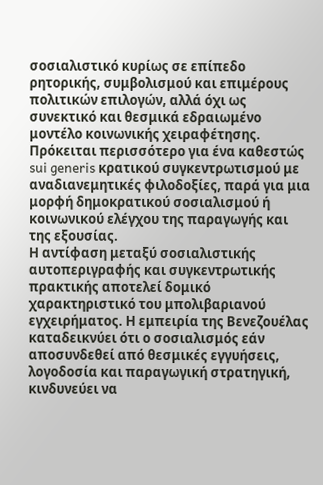σοσιαλιστικό κυρίως σε επίπεδο ρητορικής, συμβολισμού και επιμέρους πολιτικών επιλογών, αλλά όχι ως συνεκτικό και θεσμικά εδραιωμένο μοντέλο κοινωνικής χειραφέτησης. Πρόκειται περισσότερο για ένα καθεστώς sui generis κρατικού συγκεντρωτισμού με αναδιανεμητικές φιλοδοξίες, παρά για μια μορφή δημοκρατικού σοσιαλισμού ή κοινωνικού ελέγχου της παραγωγής και της εξουσίας.
Η αντίφαση μεταξύ σοσιαλιστικής αυτοπεριγραφής και συγκεντρωτικής πρακτικής αποτελεί δομικό χαρακτηριστικό του μπολιβαριανού εγχειρήματος. Η εμπειρία της Βενεζουέλας καταδεικνύει ότι ο σοσιαλισμός εάν αποσυνδεθεί από θεσμικές εγγυήσεις, λογοδοσία και παραγωγική στρατηγική, κινδυνεύει να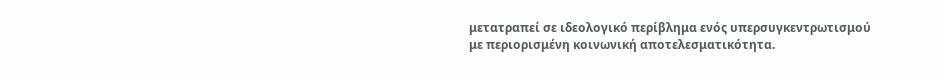μετατραπεί σε ιδεολογικό περίβλημα ενός υπερσυγκεντρωτισμού με περιορισμένη κοινωνική αποτελεσματικότητα.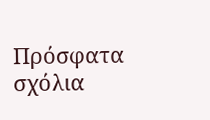Πρόσφατα σχόλια